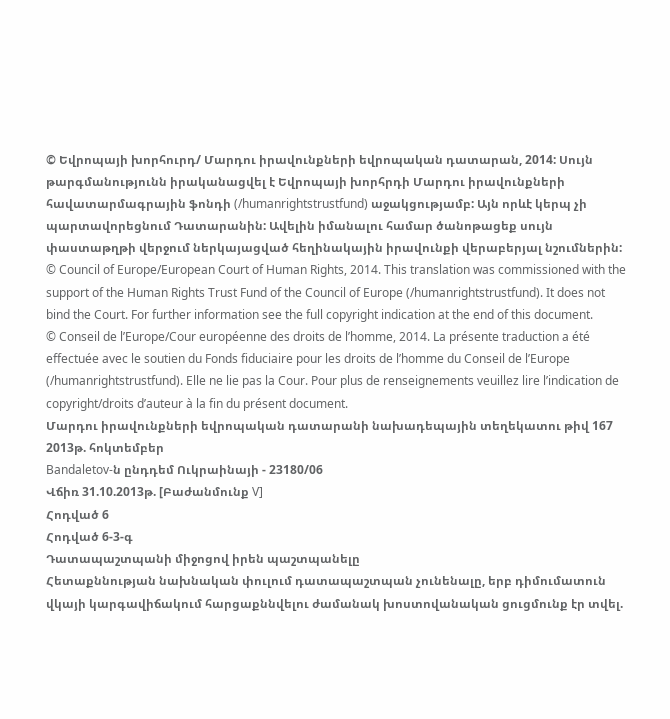© Եվրոպայի խորհուրդ/ Մարդու իրավունքների եվրոպական դատարան, 2014: Սույն թարգմանությունն իրականացվել է Եվրոպայի խորհրդի Մարդու իրավունքների հավատարմագրային ֆոնդի (/humanrightstrustfund) աջակցությամբ: Այն որևէ կերպ չի պարտավորեցնում Դատարանին: Ավելին իմանալու համար ծանոթացեք սույն փաստաթղթի վերջում ներկայացված հեղինակային իրավունքի վերաբերյալ նշումներին:
© Council of Europe/European Court of Human Rights, 2014. This translation was commissioned with the support of the Human Rights Trust Fund of the Council of Europe (/humanrightstrustfund). It does not bind the Court. For further information see the full copyright indication at the end of this document.
© Conseil de l’Europe/Cour européenne des droits de l’homme, 2014. La présente traduction a été effectuée avec le soutien du Fonds fiduciaire pour les droits de l’homme du Conseil de l’Europe (/humanrightstrustfund). Elle ne lie pas la Cour. Pour plus de renseignements veuillez lire l’indication de copyright/droits d’auteur à la fin du présent document.
Մարդու իրավունքների եվրոպական դատարանի նախադեպային տեղեկատու թիվ 167
2013թ. հոկտեմբեր
Bandaletov-ն ընդդեմ Ուկրաինայի - 23180/06
Վճիռ 31.10.2013թ. [Բաժանմունք V]
Հոդված 6
Հոդված 6-3-գ
Դատապաշտպանի միջոցով իրեն պաշտպանելը
Հետաքննության նախնական փուլում դատապաշտպան չունենալը, երբ դիմումատուն վկայի կարգավիճակում հարցաքննվելու ժամանակ խոստովանական ցուցմունք էր տվել.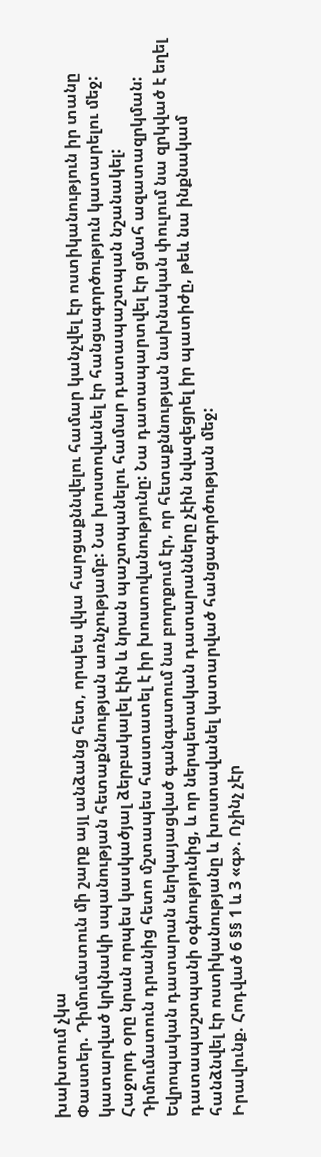խախտում չկա
Փաստեր. Դիմումատուն մի շարք այլ անձանց հետ, որպես վկա հարցաքննվելու համար կանչվել էր ոստիկանություն իր տանը կատարված կրկնակի սպանության հետաքննության առնչությամբ: Նա խոստովանել էր հանցագործություն կատարելու մեջ: Հաջորդ օրը նրան որպես կասկածյալ ձերբակալել էին և նրան պաշտպանելու համար դատապաշտպան նշանակել: Դիմումատուն դրանից հետո մշտապես հաստատել է իր խոստովանությունը: Նա դատապարտվել էր ցմահ ազատազրկման: Եվրոպական դատարան ներկայացված գանգատում նա բողոքում էր, որ հետաքննության նախնական փուլում նա զրկված է եղել դատապաշտպանի օգնությունից, և որ ներպետական դատարանները չէին նվազեցրել իր պատիժը, թեև նա ինքնակամ հանձնվել էր ոստիկանությանը և խոստավանել կատարված հանցագործության մեջ:
Իրավունք. Հոդված 6 §§ 1 և 3 «գ». Ոչինչ չէր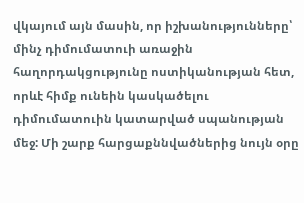վկայում այն մասին, որ իշխանությունները՝ մինչ դիմումատուի առաջին հաղորդակցությունը ոստիկանության հետ, որևէ հիմք ունեին կասկածելու դիմումատուին կատարված սպանության մեջ: Մի շարք հարցաքննվածներից նույն օրը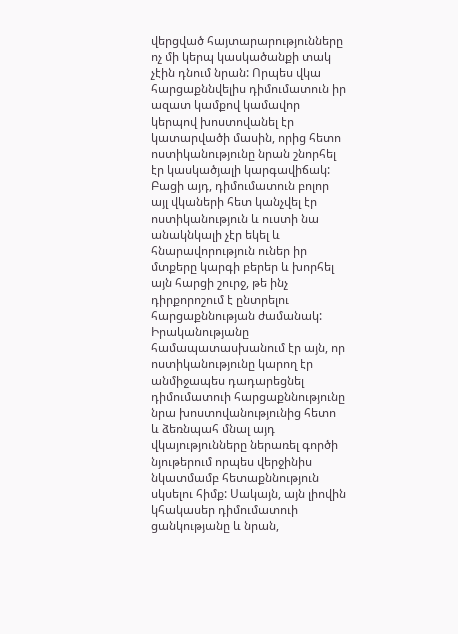վերցված հայտարարությունները ոչ մի կերպ կասկածանքի տակ չէին դնում նրան: Որպես վկա հարցաքննվելիս դիմումատուն իր ազատ կամքով կամավոր կերպով խոստովանել էր կատարվածի մասին, որից հետո ոստիկանությունը նրան շնորհել էր կասկածյալի կարգավիճակ: Բացի այդ, դիմումատուն բոլոր այլ վկաների հետ կանչվել էր ոստիկանություն և ուստի նա անակնկալի չէր եկել և հնարավորություն ուներ իր մտքերը կարգի բերեր և խորհել այն հարցի շուրջ, թե ինչ դիրքորոշում է ընտրելու հարցաքննության ժամանակ: Իրականությանը համապատասխանում էր այն, որ ոստիկանությունը կարող էր անմիջապես դադարեցնել դիմումատուի հարցաքննությունը նրա խոստովանությունից հետո և ձեռնպահ մնալ այդ վկայությունները ներառել գործի նյութերում որպես վերջինիս նկատմամբ հետաքննություն սկսելու հիմք: Սակայն, այն լիովին կհակասեր դիմումատուի ցանկությանը և նրան,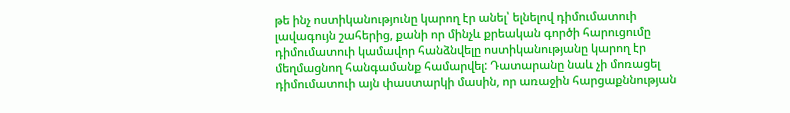թե ինչ ոստիկանությունը կարող էր անել՝ ելնելով դիմումատուի լավագույն շահերից, քանի որ մինչև քրեական գործի հարուցումը դիմումատուի կամավոր հանձնվելը ոստիկանությանը կարող էր մեղմացնող հանգամանք համարվել: Դատարանը նաև չի մոռացել դիմումատուի այն փաստարկի մասին, որ առաջին հարցաքննության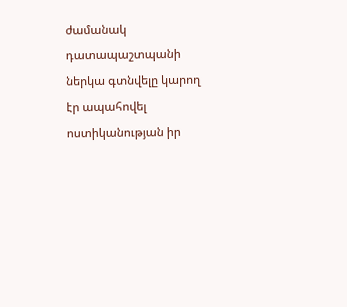ժամանակ դատապաշտպանի ներկա գտնվելը կարող էր ապահովել ոստիկանության իր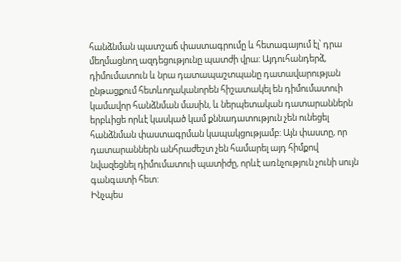հանձնման պատշաճ փաստագրումը և հետագայում էլ՝ դրա մեղմացնող ազդեցությունը պատժի վրա: Այդուհանդերձ, դիմումատուն և նրա դատապաշտպանը դատավարության ընթացքում հետևողականորեն հիշատակել են դիմումատուի կամավոր հանձնման մասին, և ներպետական դատարաններն երբևիցե որևէ կասկած կամ քննադատություն չեն ունեցել հանձնման փաստագրման կապակցությամբ: Այն փաստը, որ դատարաններն անհրաժեշտ չեն համարել այդ հիմքով նվազեցնել դիմումատուի պատիժը, որևէ առնչություն չունի սույն գանգատի հետ:
Ինչպես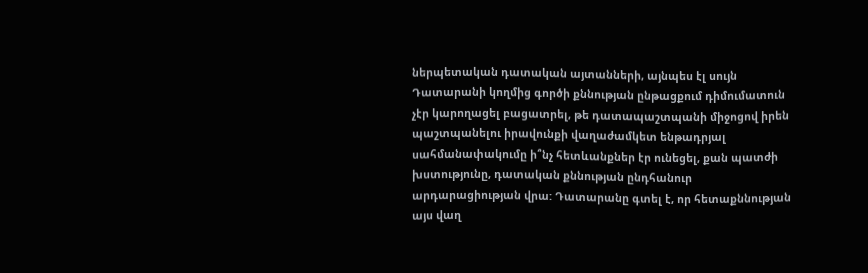ներպետական դատական այտանների, այնպես էլ սույն Դատարանի կողմից գործի քննության ընթացքում դիմումատուն չէր կարողացել բացատրել, թե դատապաշտպանի միջոցով իրեն պաշտպանելու իրավունքի վաղաժամկետ ենթադրյալ սահմանափակումը ի՞նչ հետևանքներ էր ունեցել, քան պատժի խստությունը, դատական քննության ընդհանուր արդարացիության վրա: Դատարանը գտել է, որ հետաքննության այս վաղ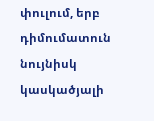փուլում, երբ դիմումատուն նույնիսկ կասկածյալի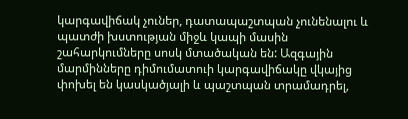կարգավիճակ չուներ, դատապաշտպան չունենալու և պատժի խստության միջև կապի մասին շահարկումները սոսկ մտածական են: Ազգային մարմինները դիմումատուի կարգավիճակը վկայից փոխել են կասկածյալի և պաշտպան տրամադրել,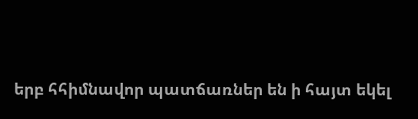երբ հհիմնավոր պատճառներ են ի հայտ եկել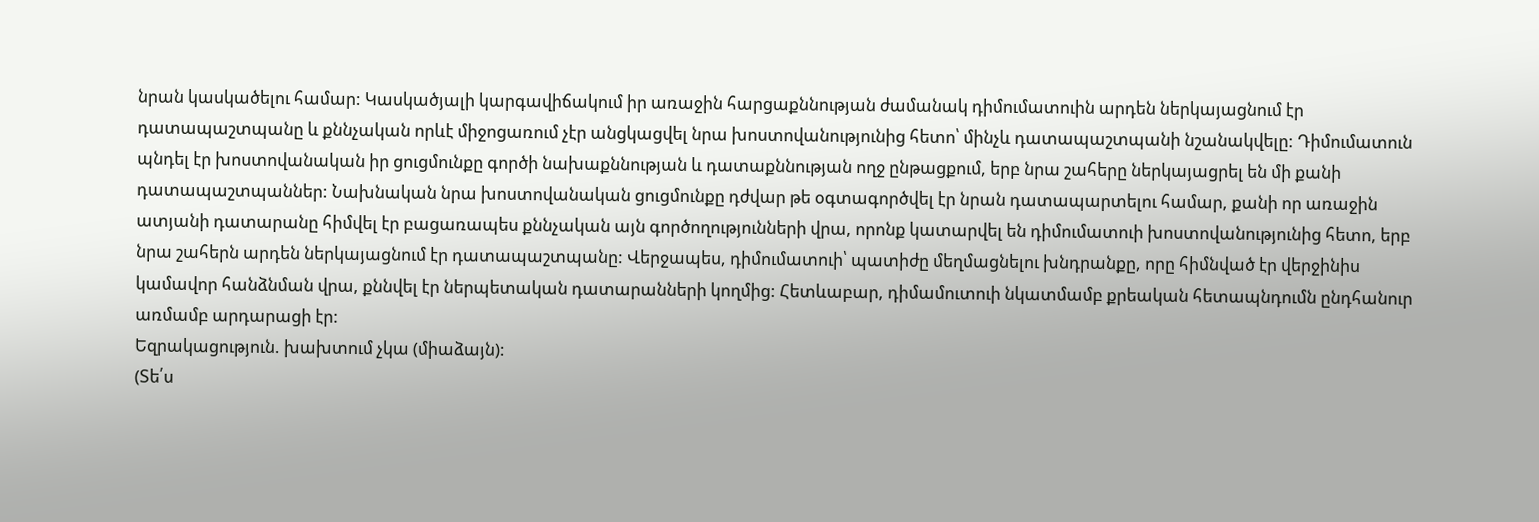նրան կասկածելու համար: Կասկածյալի կարգավիճակում իր առաջին հարցաքննության ժամանակ դիմումատուին արդեն ներկայացնում էր դատապաշտպանը և քննչական որևէ միջոցառում չէր անցկացվել նրա խոստովանությունից հետո՝ մինչև դատապաշտպանի նշանակվելը: Դիմումատուն պնդել էր խոստովանական իր ցուցմունքը գործի նախաքննության և դատաքննության ողջ ընթացքում, երբ նրա շահերը ներկայացրել են մի քանի դատապաշտպաններ: Նախնական նրա խոստովանական ցուցմունքը դժվար թե օգտագործվել էր նրան դատապարտելու համար, քանի որ առաջին ատյանի դատարանը հիմվել էր բացառապես քննչական այն գործողությունների վրա, որոնք կատարվել են դիմումատուի խոստովանությունից հետո, երբ նրա շահերն արդեն ներկայացնում էր դատապաշտպանը: Վերջապես, դիմումատուի՝ պատիժը մեղմացնելու խնդրանքը, որը հիմնված էր վերջինիս կամավոր հանձնման վրա, քննվել էր ներպետական դատարանների կողմից: Հետևաբար, դիմամուտուի նկատմամբ քրեական հետապնդումն ընդհանուր առմամբ արդարացի էր:
Եզրակացություն. խախտում չկա (միաձայն):
(Տե՛ս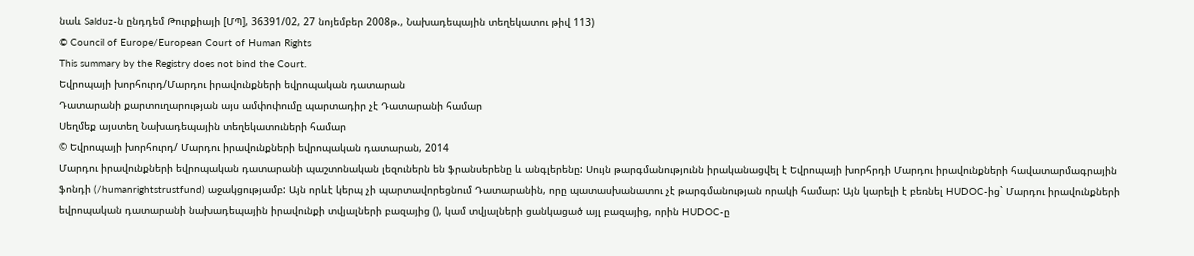նաև Salduz-ն ընդդեմ Թուրքիայի [ՄՊ], 36391/02, 27 նոյեմբեր 2008թ., Նախադեպային տեղեկատու թիվ 113)
© Council of Europe/European Court of Human Rights
This summary by the Registry does not bind the Court.
Եվրոպայի խորհուրդ/Մարդու իրավունքների եվրոպական դատարան
Դատարանի քարտուղարության այս ամփոփումը պարտադիր չէ Դատարանի համար
Սեղմեք այստեղ Նախադեպային տեղեկատուների համար
© Եվրոպայի խորհուրդ/ Մարդու իրավունքների եվրոպական դատարան, 2014
Մարդու իրավունքների եվրոպական դատարանի պաշտոնական լեզուներն են ֆրանսերենը և անգլերենը: Սույն թարգմանությունն իրականացվել է Եվրոպայի խորհրդի Մարդու իրավունքների հավատարմագրային ֆոնդի (/humanrightstrustfund) աջակցությամբ: Այն որևէ կերպ չի պարտավորեցնում Դատարանին, որը պատասխանատու չէ թարգմանության որակի համար: Այն կարելի է բեռնել HUDOC-ից` Մարդու իրավունքների եվրոպական դատարանի նախադեպային իրավունքի տվյալների բազայից (), կամ տվյալների ցանկացած այլ բազայից, որին HUDOC-ը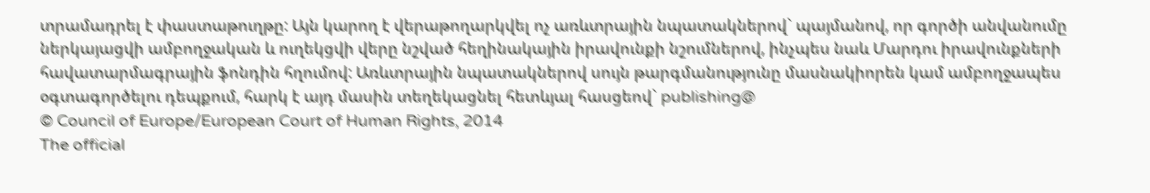տրամադրել է փաստաթուղթը: Այն կարող է վերաթողարկվել ոչ առևտրային նպատակներով` պայմանով, որ գործի անվանումը ներկայացվի ամբողջական և ուղեկցվի վերը նշված հեղինակային իրավունքի նշումներով, ինչպես նաև Մարդու իրավունքների հավատարմագրային ֆոնդին հղումով: Առևտրային նպատակներով սույն թարգմանությունը մասնակիորեն կամ ամբողջապես օգտագործելու դեպքում, հարկ է այդ մասին տեղեկացնել հետևյալ հասցեով` publishing@
© Council of Europe/European Court of Human Rights, 2014
The official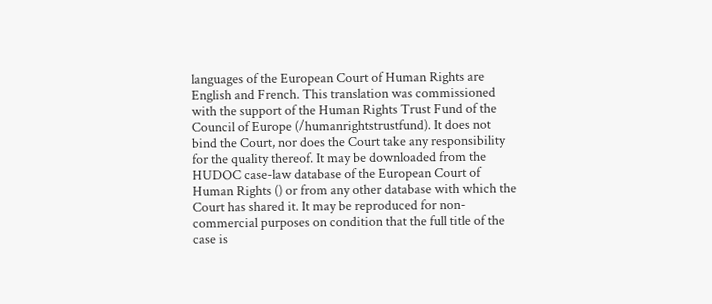languages of the European Court of Human Rights are English and French. This translation was commissioned with the support of the Human Rights Trust Fund of the Council of Europe (/humanrightstrustfund). It does not bind the Court, nor does the Court take any responsibility for the quality thereof. It may be downloaded from the HUDOC case-law database of the European Court of Human Rights () or from any other database with which the Court has shared it. It may be reproduced for non-commercial purposes on condition that the full title of the case is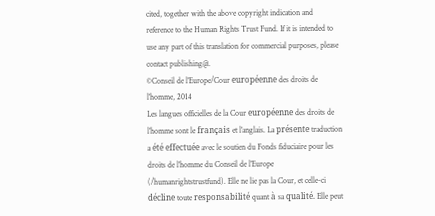cited, together with the above copyright indication and reference to the Human Rights Trust Fund. If it is intended to use any part of this translation for commercial purposes, please contact publishing@.
©Conseil de l’Europe/Cour européenne des droits de l’homme, 2014
Les langues officielles de la Cour européenne des droits de l’homme sont le français et l’anglais. La présente traduction a été effectuée avec le soutien du Fonds fiduciaire pour les droits de l’homme du Conseil de l’Europe (/humanrightstrustfund). Elle ne lie pas la Cour, et celle-ci décline toute responsabilité quant à sa qualité. Elle peut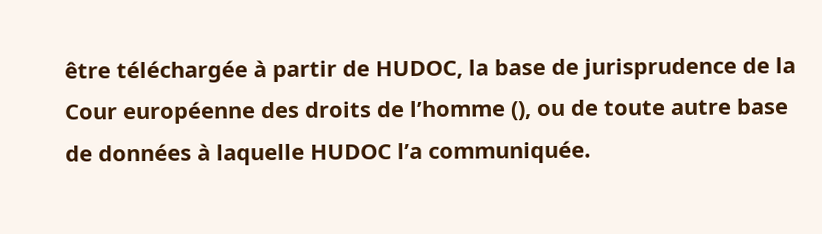être téléchargée à partir de HUDOC, la base de jurisprudence de la Cour européenne des droits de l’homme (), ou de toute autre base de données à laquelle HUDOC l’a communiquée.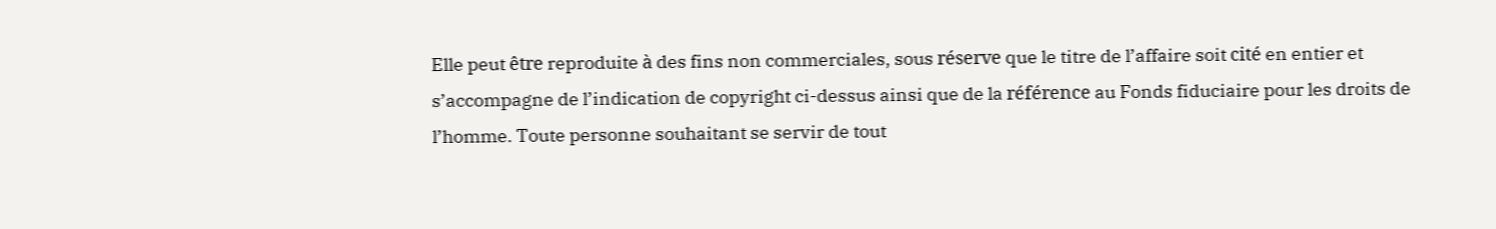Elle peut être reproduite à des fins non commerciales, sous réserve que le titre de l’affaire soit cité en entier et s’accompagne de l’indication de copyright ci-dessus ainsi que de la référence au Fonds fiduciaire pour les droits de l’homme. Toute personne souhaitant se servir de tout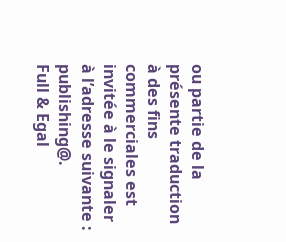ou partie de la présente traduction à des fins commerciales est invitée à le signaler à l’adresse suivante : publishing@.
Full & Egal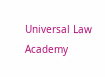Universal Law Academy